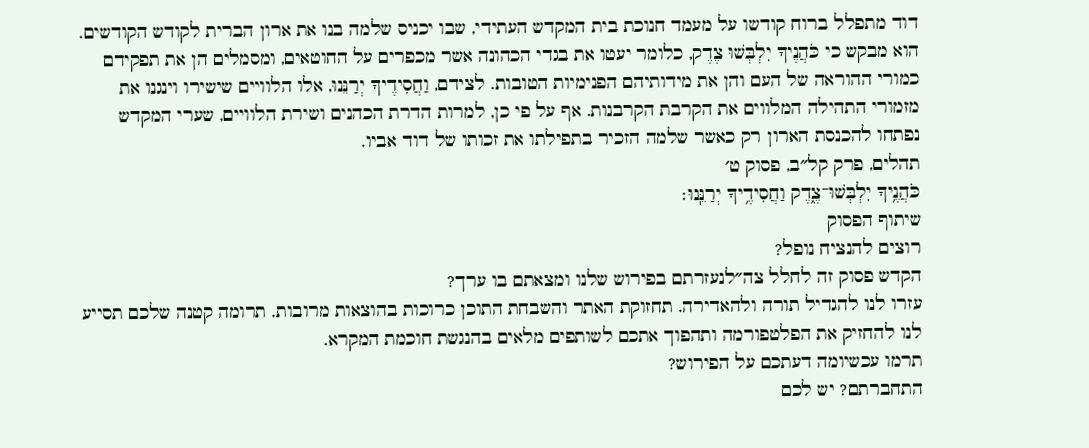דוד מתפלל ברוח קודשו על מעמד חנוכת בית המקדש העתידי, שבו יכניס שלמה בנו את ארון הברית לקודש הקודשים. הוא מבקש כי כֹּהֲנֶיךָ יִלְבְּשׁוּ צֶדֶק, כלומר יעטו את בגדי הכהונה אשר מכפרים על החוטאים, ומסמלים הן את תפקידם כמורי ההוראה של העם והן את מידותיהם הפנימיות הטובות. לצידם, וַחֲסִידֶיךָ יְרַנֵּנוּ, אלו הלוויים שישירו וינגנו את מזמורי התהילה המלווים את הקרבת הקרבנות. אף על פי כן, למרות הדרת הכהנים ושירת הלוויים, שערי המקדש נפתחו להכנסת הארון רק כאשר שלמה הזכיר בתפילתו את זכותו של דוד אביו.
תהלים, פרק קל״ב, פסוק ט׳
כֹּהֲנֶ֥יךָ יִלְבְּשׁוּ־צֶ֑דֶק וַחֲסִידֶ֥יךָ יְרַנֵּֽנוּ׃
שיתוף הפסוק
רוצים להנציח נופל?
הקדש פסוק זה לחלל צה״לנעזרתם בפירוש שלנו ומצאתם בו ערך?
עזרו לנו להגדיל תורה ולהאדירה. תחזוקת האתר והשבחת התוכן כרוכות בהוצאות מרובות. תרומה קטנה שלכם תסייע לנו להחזיק את הפלטפורמה ותהפוך אתכם לשותפים מלאים בהנגשת חוכמת המקרא.
תרמו עכשיומה דעתכם על הפירוש?
התחברתם? יש לכם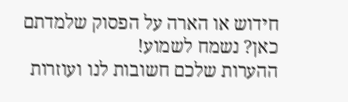חידוש או הארה על הפסוק שלמדתם כאן? נשמח לשמוע!
ההערות שלכם חשובות לנו ועוזרות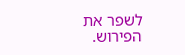לשפר את הפירוש.